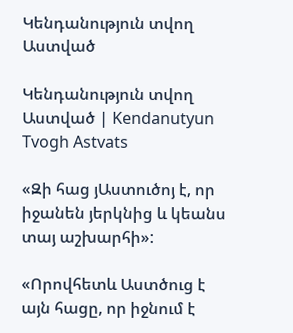Կենդանություն տվող Աստված

Կենդանություն տվող Աստված | Kendanutyun Tvogh Astvats

«Զի հաց յԱստուծոյ է, որ իջանեն յերկնից և կեանս տայ աշխարհի»:

«Որովհետև Աստծուց է այն հացը, որ իջնում է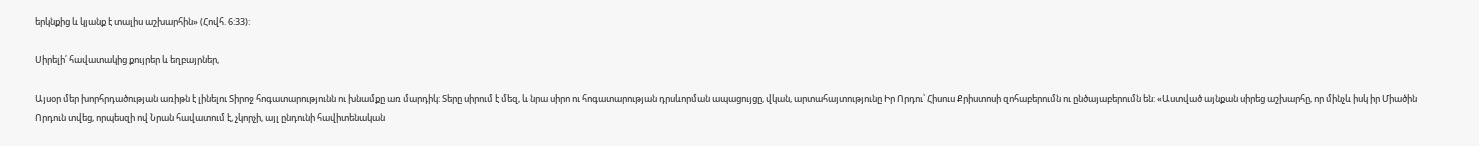երկնքից և կյանք է տալիս աշխարհին» (Հովհ. 6:33):

Սիրելի՛ հավատակից քույրեր և եղբայրներ,

Այսօր մեր խորհրդածության առիթն է լինելու Տիրոջ հոգատարությունն ու խնամքը առ մարդիկ: Տերը սիրում է մեզ, և նրա սիրո ու հոգատարության դրսևորման ապացույցը, վկան, արտահայտությունը Իր Որդու՝ Հիսուս Քրիստոսի զոհաբերումն ու ընծայաբերումն են: «Աստված այնքան սիրեց աշխարհը, որ մինչև իսկ իր Միածին Որդուն տվեց, որպեսզի ով Նրան հավատում է, չկորչի, այլ ընդունի հավիտենական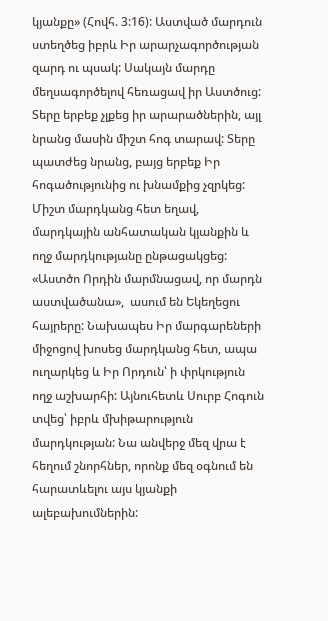կյանքը» (Հովհ. 3:16): Աստված մարդուն ստեղծեց իբրև Իր արարչագործության զարդ ու պսակ: Սակայն մարդը մեղսագործելով հեռացավ իր Աստծուց: Տերը երբեք չլքեց իր արարածներին, այլ նրանց մասին միշտ հոգ տարավ: Տերը պատժեց նրանց, բայց երբեք Իր հոգածությունից ու խնամքից չզրկեց: Միշտ մարդկանց հետ եղավ, մարդկային անհատական կյանքին և ողջ մարդկությանը ընթացակցեց: «Աստծո Որդին մարմնացավ, որ մարդն աստվածանա»,  ասում են Եկեղեցու հայրերը: Նախապես Իր մարգարեների միջոցով խոսեց մարդկանց հետ, ապա ուղարկեց և Իր Որդուն՝ ի փրկություն ողջ աշխարհի: Այնուհետև Սուրբ Հոգուն տվեց՝ իբրև մխիթարություն մարդկության: Նա անվերջ մեզ վրա է հեղում շնորհներ, որոնք մեզ օգնում են հարատևելու այս կյանքի ալեբախումներին: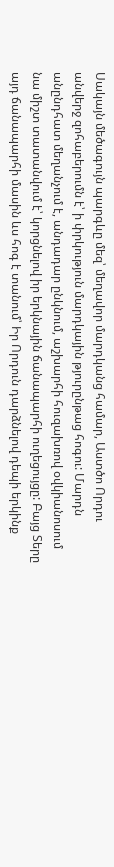Սակայն մեծագույն պարգևը մեզ՝ մեղավոր մարդկանց համար, Աստծո Որդու անվերջ զոհաբերումն է՝ ի փրկություն մարդկային թյուրընթաց հոգու: Մարդն անընդհատ մեղանչում է, անդադար ընկնում, աշխարհի հուզախռով օվկիանոսում նա միշտ տատանվում է՝ կորցնելով իր երկնային ճանապարհի ուղեցույցը: Բայց Տերը այդ ճանապարհի մասին ևս հոգ է տանում՝ Իր Որդուն դարձնելով դեպի երկինք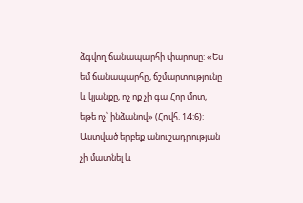ձգվող ճանապարհի փարոսը: «Ես եմ ճանապարհը, ճշմարտությունը և կյանքը, ոչ ոք չի գա Հոր մոտ, եթե ոչ՝ ինձանով» (Հովհ. 14:6): Աստված երբեք անուշադրության չի մատնել և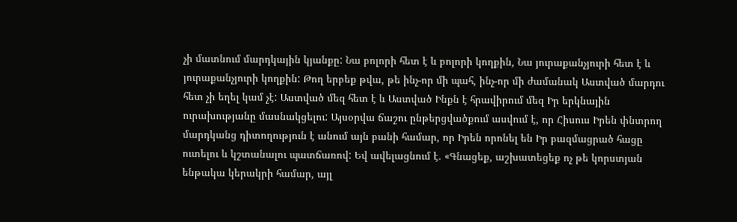չի մատնում մարդկային կյանքը: Նա բոլորի հետ է և բոլորի կողքին, Նա յուրաքանչյուրի հետ է և յուրաքանչյուրի կողքին: Թող երբեք թվա, թե ինչ-որ մի պահ, ինչ-որ մի ժամանակ Աստված մարդու հետ չի եղել կամ չէ: Աստված մեզ հետ է և Աստված Ինքն է հրավիրում մեզ Իր երկնային ուրախությանը մասնակցելու: Այսօրվա ճաշու ընթերցվածքում ասվում է, որ Հիսուս Իրեն փնտրող մարդկանց դիտողություն է անում այն բանի համար, որ Իրեն որոնել են Իր բազմացրած հացը ուտելու և կշտանալու պատճառով: Եվ ավելացնում է. «Գնացեք, աշխատեցեք ոչ թե կորստյան ենթակա կերակրի համար, այլ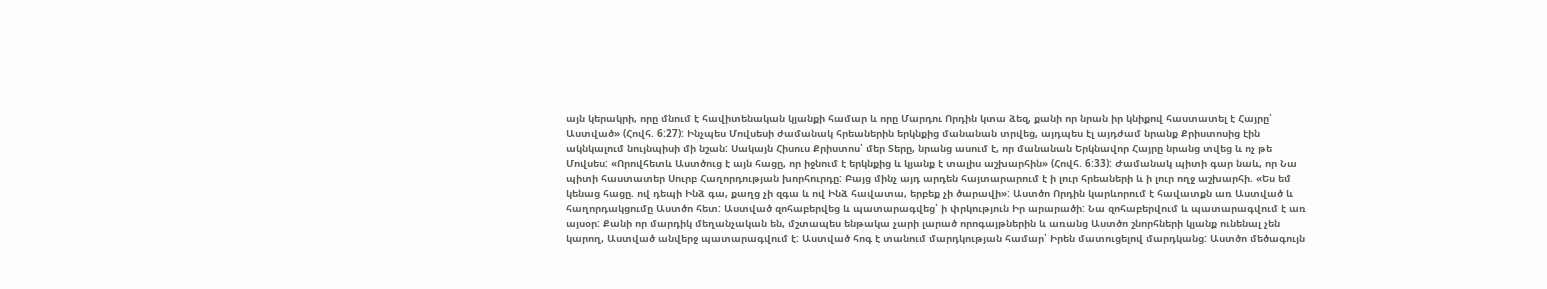այն կերակրի, որը մնում է հավիտենական կյանքի համար և որը Մարդու Որդին կտա ձեզ, քանի որ նրան իր կնիքով հաստատել է Հայրը՝ Աստված» (Հովհ. 6:27): Ինչպես Մովսեսի ժամանակ հրեաներին երկնքից մանանան տրվեց, այդպես էլ այդժամ նրանք Քրիստոսից էին ակնկալում նույնպիսի մի նշան: Սակայն Հիսուս Քրիստոս՝ մեր Տերը, նրանց ասում է, որ մանանան Երկնավոր Հայրը նրանց տվեց և ոչ թե Մովսես: «Որովհետև Աստծուց է այն հացը, որ իջնում է երկնքից և կյանք է տալիս աշխարհին» (Հովհ. 6:33): Ժամանակ պիտի գար նաև, որ Նա պիտի հաստատեր Սուրբ Հաղորդության խորհուրդը: Բայց մինչ այդ արդեն հայտարարում է ի լուր հրեաների և ի լուր ողջ աշխարհի. «Ես եմ կենաց հացը. ով դեպի Ինձ գա, քաղց չի զգա և ով Ինձ հավատա, երբեք չի ծարավի»: Աստծո Որդին կարևորում է հավատքն առ Աստված և հաղորդակցումը Աստծո հետ: Աստված զոհաբերվեց և պատարագվեց՝ ի փրկություն Իր արարածի: Նա զոհաբերվում և պատարագվում է առ այսօր: Քանի որ մարդիկ մեղանչական են, մշտապես ենթակա չարի լարած որոգայթներին և առանց Աստծո շնորհների կյանք ունենալ չեն կարող, Աստված անվերջ պատարագվում է: Աստված հոգ է տանում մարդկության համար՝ Իրեն մատուցելով մարդկանց: Աստծո մեծագույն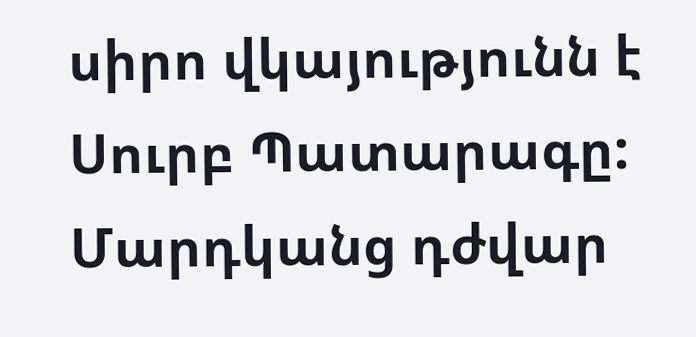սիրո վկայությունն է Սուրբ Պատարագը: Մարդկանց դժվար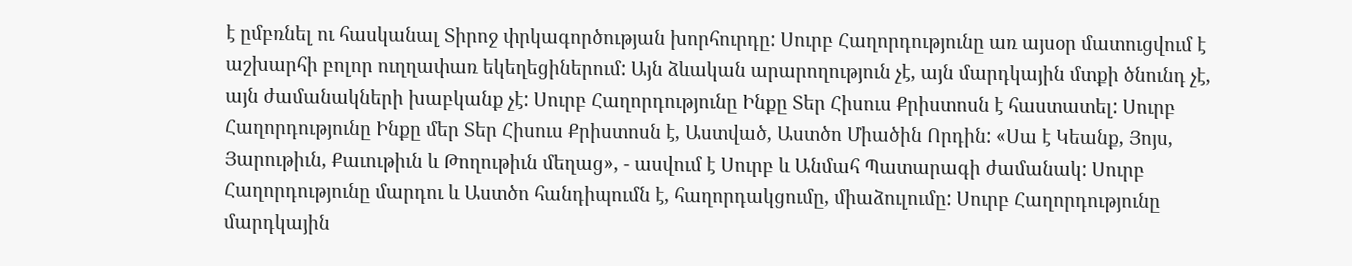է ըմբռնել ու հասկանալ Տիրոջ փրկագործության խորհուրդը: Սուրբ Հաղորդությունը առ այսօր մատուցվում է աշխարհի բոլոր ուղղափառ եկեղեցիներում: Այն ձևական արարողություն չէ, այն մարդկային մտքի ծնունդ չէ, այն ժամանակների խաբկանք չէ: Սուրբ Հաղորդությունը Ինքը Տեր Հիսուս Քրիստոսն է հաստատել: Սուրբ Հաղորդությունը Ինքը մեր Տեր Հիսուս Քրիստոսն է, Աստված, Աստծո Միածին Որդին: «Սա է Կեանք, Յոյս, Յարութիւն, Քաւութիւն և Թողութիւն մեղաց», - ասվում է Սուրբ և Անմահ Պատարագի ժամանակ: Սուրբ Հաղորդությունը մարդու և Աստծո հանդիպումն է, հաղորդակցումը, միաձուլումը: Սուրբ Հաղորդությունը մարդկային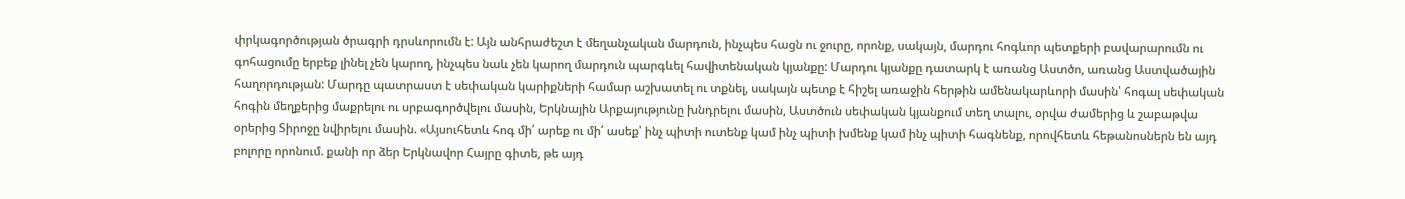փրկագործության ծրագրի դրսևորումն է: Այն անհրաժեշտ է մեղանչական մարդուն, ինչպես հացն ու ջուրը, որոնք, սակայն, մարդու հոգևոր պետքերի բավարարումն ու գոհացումը երբեք լինել չեն կարող, ինչպես նաև չեն կարող մարդուն պարգևել հավիտենական կյանքը: Մարդու կյանքը դատարկ է առանց Աստծո, առանց Աստվածային հաղորդության: Մարդը պատրաստ է սեփական կարիքների համար աշխատել ու տքնել, սակայն պետք է հիշել առաջին հերթին ամենակարևորի մասին՝ հոգալ սեփական հոգին մեղքերից մաքրելու ու սրբագործվելու մասին, Երկնային Արքայությունը խնդրելու մասին, Աստծուն սեփական կյանքում տեղ տալու, օրվա ժամերից և շաբաթվա օրերից Տիրոջը նվիրելու մասին. «Այսուհետև հոգ մի՛ արեք ու մի՛ ասեք՝ ինչ պիտի ուտենք կամ ինչ պիտի խմենք կամ ինչ պիտի հագնենք, որովհետև հեթանոսներն են այդ բոլորը որոնում. քանի որ ձեր Երկնավոր Հայրը գիտե, թե այդ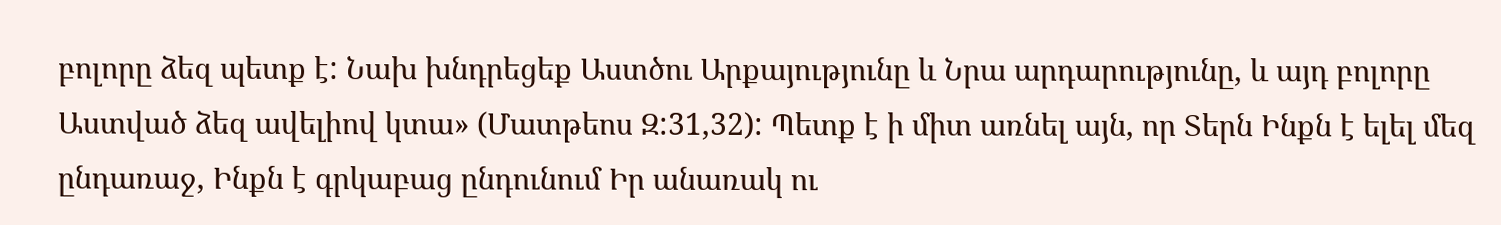բոլորը ձեզ պետք է: Նախ խնդրեցեք Աստծու Արքայությունը և Նրա արդարությունը, և այդ բոլորը Աստված ձեզ ավելիով կտա» (Մատթեոս Զ:31,32): Պետք է ի միտ առնել այն, որ Տերն Ինքն է ելել մեզ ընդառաջ, Ինքն է գրկաբաց ընդունում Իր անառակ ու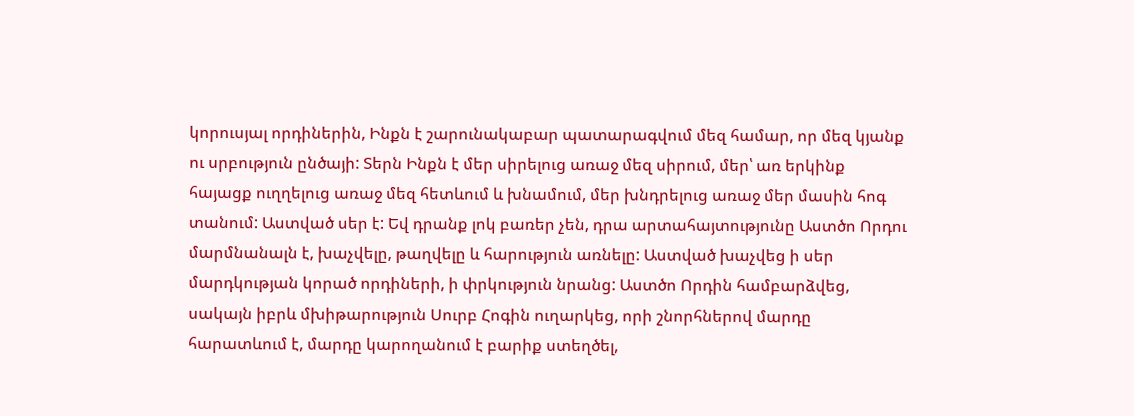կորուսյալ որդիներին, Ինքն է շարունակաբար պատարագվում մեզ համար, որ մեզ կյանք ու սրբություն ընծայի: Տերն Ինքն է մեր սիրելուց առաջ մեզ սիրում, մեր՝ առ երկինք հայացք ուղղելուց առաջ մեզ հետևում և խնամում, մեր խնդրելուց առաջ մեր մասին հոգ տանում: Աստված սեր է: Եվ դրանք լոկ բառեր չեն, դրա արտահայտությունը Աստծո Որդու մարմնանալն է, խաչվելը, թաղվելը և հարություն առնելը: Աստված խաչվեց ի սեր մարդկության կորած որդիների, ի փրկություն նրանց: Աստծո Որդին համբարձվեց, սակայն իբրև մխիթարություն Սուրբ Հոգին ուղարկեց, որի շնորհներով մարդը հարատևում է, մարդը կարողանում է բարիք ստեղծել,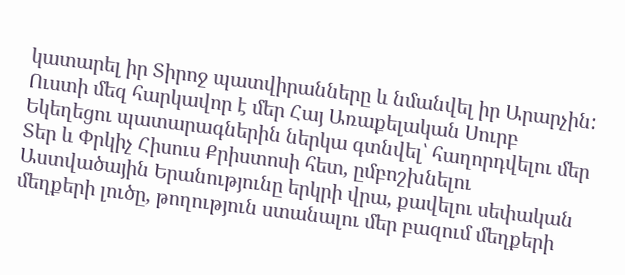կատարել իր Տիրոջ պատվիրանները և նմանվել իր Արարչին: Ուստի մեզ հարկավոր է մեր Հայ Առաքելական Սուրբ Եկեղեցու պատարագներին ներկա գտնվել՝ հաղորդվելու մեր Տեր և Փրկիչ Հիսուս Քրիստոսի հետ, ըմբոշխնելու Աստվածային Երանությունը երկրի վրա, քավելու սեփական մեղքերի լուծը, թողություն ստանալու մեր բազում մեղքերի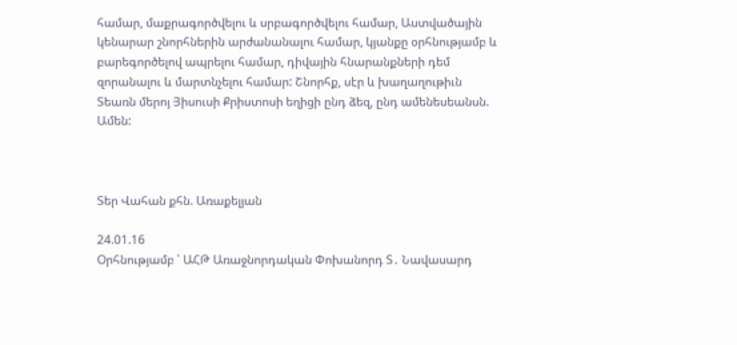համար, մաքրագործվելու և սրբագործվելու համար, Աստվածային կենարար շնորհներին արժանանալու համար, կյանքը օրհնությամբ և բարեգործելով ապրելու համար, դիվային հնարանքների դեմ զորանալու և մարտնչելու համար: Շնորհք, սէր և խաղաղութիւն Տեառն մերոյ Յիսուսի Քրիստոսի եղիցի ընդ ձեզ, ընդ ամենեսեանսն. Ամեն:



Տեր Վահան քհն. Առաքելյան

24.01.16
Օրհնությամբ ՝ ԱՀԹ Առաջնորդական Փոխանորդ Տ․ Նավասարդ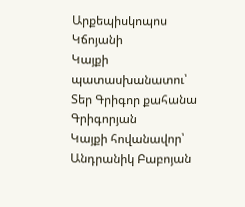Արքեպիսկոպոս Կճոյանի
Կայքի պատասխանատու՝ Տեր Գրիգոր քահանա Գրիգորյան
Կայքի հովանավոր՝ Անդրանիկ Բաբոյան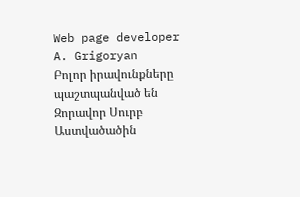Web page developer A. Grigoryan
Բոլոր իրավունքները պաշտպանված են Զորավոր Սուրբ Աստվածածին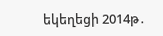եկեղեցի 2014թ․